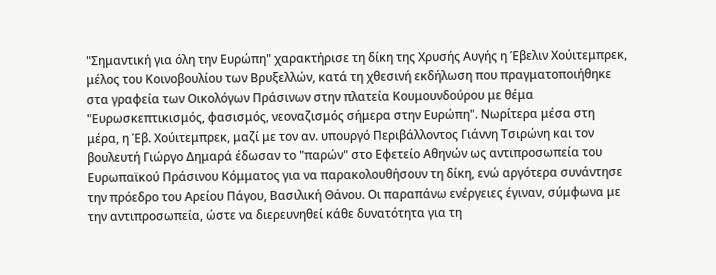"Σημαντική για όλη την Ευρώπη" χαρακτήρισε τη δίκη της Χρυσής Αυγής η Έβελιν Χούιτεμπρεκ, μέλος του Κοινοβουλίου των Βρυξελλών, κατά τη χθεσινή εκδήλωση που πραγματοποιήθηκε στα γραφεία των Οικολόγων Πράσινων στην πλατεία Κουμουνδούρου με θέμα "Ευρωσκεπτικισμός, φασισμός, νεοναζισμός σήμερα στην Ευρώπη". Νωρίτερα μέσα στη μέρα, η Έβ. Χούιτεμπρεκ, μαζί με τον αν. υπουργό Περιβάλλοντος Γιάννη Τσιρώνη και τον βουλευτή Γιώργο Δημαρά έδωσαν το "παρών" στο Εφετείο Αθηνών ως αντιπροσωπεία του Ευρωπαϊκού Πράσινου Κόμματος για να παρακολουθήσουν τη δίκη, ενώ αργότερα συνάντησε την πρόεδρο του Αρείου Πάγου, Βασιλική Θάνου. Οι παραπάνω ενέργειες έγιναν, σύμφωνα με την αντιπροσωπεία, ώστε να διερευνηθεί κάθε δυνατότητα για τη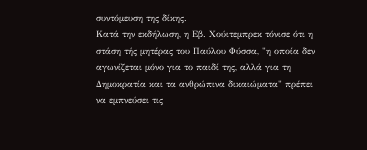συντόμευση της δίκης.
Κατά την εκδήλωση, η Εβ. Χούιτεμπρεκ τόνισε ότι η στάση τής μητέρας του Παύλου Φύσσα, "η οποία δεν αγωνίζεται μόνο για το παιδί της, αλλά για τη Δημοκρατία και τα ανθρώπινα δικαιώματα" πρέπει να εμπνεύσει τις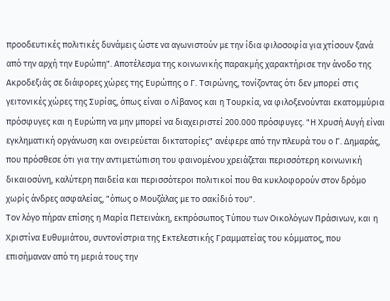προοδευτικές πολιτικές δυνάμεις ώστε να αγωνιστούν με την ίδια φιλοσοφία για χτίσουν ξανά από την αρχή την Ευρώπη". Αποτέλεσμα της κοινωνικής παρακμής χαρακτήρισε την άνοδο της Ακροδεξιάς σε διάφορες χώρες της Ευρώπης ο Γ. Τσιρώνης, τονίζοντας ότι δεν μπορεί στις γειτονικές χώρες της Συρίας, όπως είναι ο Λίβανος και η Τουρκία, να φιλοξενούνται εκατομμύρια πρόσφυγες και η Ευρώπη να μην μπορεί να διαχειριστεί 200.000 πρόσφυγες. "Η Χρυσή Αυγή είναι εγκληματική οργάνωση και ονειρεύεται δικτατορίες" ανέφερε από την πλευρά του ο Γ. Δημαράς, που πρόσθεσε ότι για την αντιμετώπιση του φαινομένου χρειάζεται περισσότερη κοινωνική δικαιοσύνη, καλύτερη παιδεία και περισσότεροι πολιτικοί που θα κυκλοφορούν στον δρόμο χωρίς άνδρες ασφαλείας, "όπως ο Μουζάλας με το σακίδιό του".
Τον λόγο πήραν επίσης η Μαρία Πετεινάκη, εκπρόσωπος Τύπου των Οικολόγων Πράσινων, και η Χριστίνα Ευθυμιάτου, συντονίστρια της Εκτελεστικής Γραμματείας του κόμματος, που επισήμαναν από τη μεριά τους την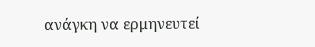ανάγκη να ερμηνευτεί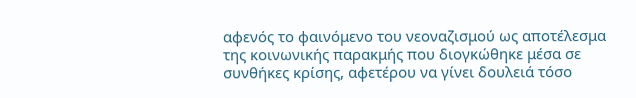αφενός το φαινόμενο του νεοναζισμού ως αποτέλεσμα της κοινωνικής παρακμής που διογκώθηκε μέσα σε συνθήκες κρίσης, αφετέρου να γίνει δουλειά τόσο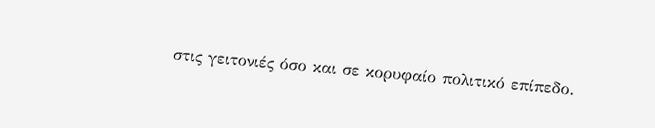στις γειτονιές όσο και σε κορυφαίο πολιτικό επίπεδο.